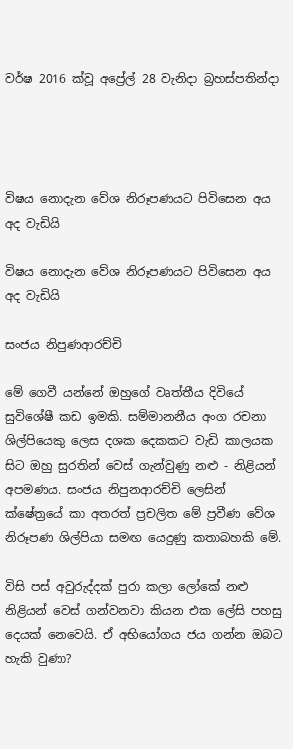වර්ෂ 2016 ක්වූ අප්‍රේල් 28 වැනිදා බ්‍රහස්පතින්දා




විෂය නොදැන වේශ නිරූපණයට පිවිසෙන අය අද වැඩියි

විෂය නොදැන වේශ නිරූපණයට පිවිසෙන අය අද වැඩියි

සංජය නිපුණආරච්චි

මේ ගෙවී යන්නේ ඔහුගේ වෘත්තීය දිවියේ සුවිශේෂී කඩ ඉමකි. සම්මානනීය අංග රචනා ශිල්පියෙකු ලෙස දශක දෙකකට වැඩි කාලයක සිට ඔහු සුරතින් වෙස් ගැන්වුණු නළු - නිළියන් අපමණය. සංජය නිපුනආරච්චි ලෙසින් ක්ෂේත්‍රයේ කා අතරත් ප්‍රචලිත මේ ප්‍රවීණ වේශ නිරූපණ ශිල්පියා සමඟ යෙදුණු කතාබහකි මේ.

විසි පස් අවුරුද්දක් පුරා කලා ලෝකේ නළු නිළියන් වෙස් ගන්වනවා කියන එක ලේසි පහසු දෙයක් නෙවෙයි. ඒ අභියෝගය ජය ගන්න ඔබට හැකි වුණා?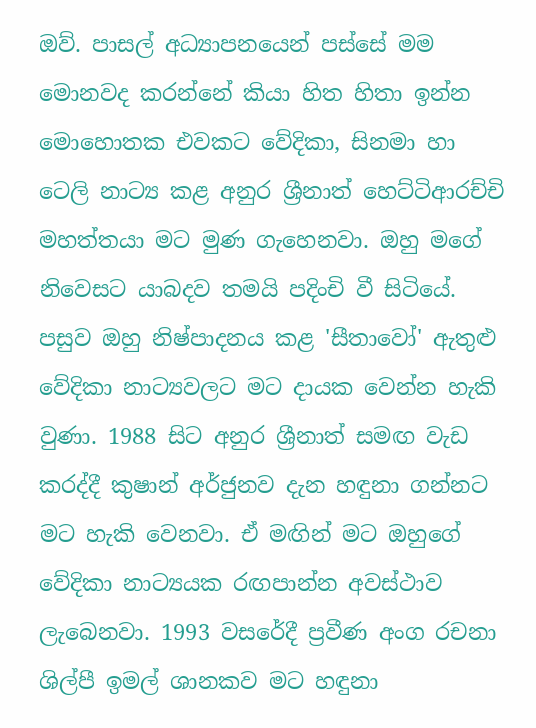ඔව්. පාසල් අධ්‍යාපනයෙන් පස්සේ මම මොනවද කරන්නේ කියා හිත හිතා ඉන්න මොහොතක එවකට වේදිකා, සිනමා හා ටෙලි නාට්‍ය කළ අනුර ශ්‍රීනාත් හෙට්ටිආරච්චි මහත්තයා මට මුණ ගැහෙනවා. ඔහු මගේ නිවෙසට යාබදව තමයි පදිංචි වී සිටියේ. පසුව ඔහු නිෂ්පාදනය කළ 'සීතාවෝ' ඇතුළු වේදිකා නාට්‍යවලට මට දායක වෙන්න හැකි වුණා. 1988 සිට අනුර ශ්‍රීනාත් සමඟ වැඩ කරද්දී කුෂාන් අර්ජුනව දැන හඳුනා ගන්නට මට හැකි වෙනවා. ඒ මඟින් මට ඔහුගේ වේදිකා නාට්‍යයක රඟපාන්න අවස්ථාව ලැබෙනවා. 1993 වසරේදී ප්‍රවීණ අංග රචනා ශිල්පී ඉමල් ශානකව මට හඳුනා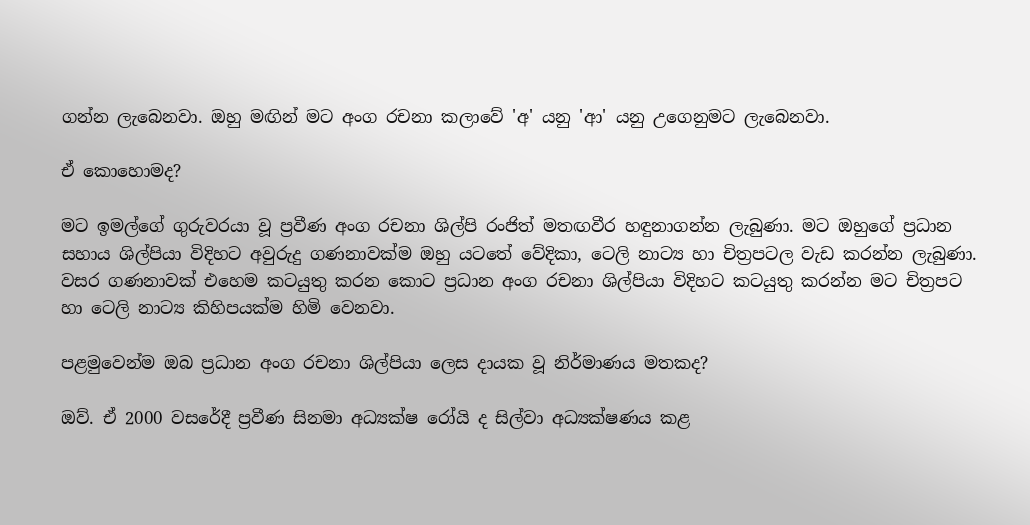ගන්න ලැබෙනවා. ඔහු මඟින් මට අංග රචනා කලාවේ 'අ' යනු 'ආ' යනු උගෙනුමට ලැබෙනවා.

ඒ කොහොමද?

මට ඉමල්ගේ ගුරුවරයා වූ ප්‍රවීණ අංග රචනා ශිල්පි රංජිත් මතඟවීර හඳුනාගන්න ලැබුණා. මට ඔහුගේ ප්‍රධාන සහාය ශිල්පියා විදිහට අවුරුදු ගණනාවක්ම ඔහු යටතේ වේදිකා, ටෙලි නාට්‍ය හා චිත්‍රපටල වැඩ කරන්න ලැබුණා. වසර ගණනාවක් එහෙම කටයුතු කරන කොට ප්‍රධාන අංග රචනා ශිල්පියා විදිහට කටයුතු කරන්න මට චිත්‍රපට හා ටෙලි නාට්‍ය කිහිපයක්ම හිමි වෙනවා.

පළමුවෙන්ම ඔබ ප්‍රධාන අංග රචනා ශිල්පියා ලෙස දායක වූ නිර්මාණය මතකද?

ඔව්. ඒ 2000 වසරේදී ප්‍රවීණ සිනමා අධ්‍යක්ෂ රෝයි ද සිල්වා අධ්‍යක්ෂණය කළ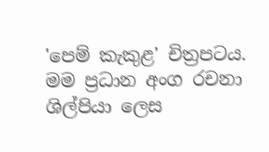'පෙම් කැකුළ' චිත්‍රපටය. මම ප්‍රධාන අංග රචනා ශිල්පියා ලෙස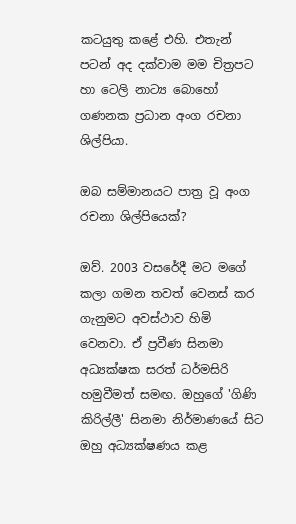කටයුතු කළේ එහි. එතැන් පටන් අද දක්වාම මම චිත්‍රපට හා ටෙලි නාට්‍ය බොහෝ ගණනක ප්‍රධාන අංග රචනා ශිල්පියා.

ඔබ සම්මානයට පාත්‍ර වූ අංග රචනා ශිල්පියෙක්?

ඔව්. 2003 වසරේදී මට මගේ කලා ගමන තවත් වෙනස් කර ගැනුමට අවස්ථාව හිමි වෙනවා. ඒ ප්‍රවීණ සිනමා අධ්‍යක්ෂක සරත් ධර්මසිරි හමුවීමත් සමඟ. ඔහුගේ 'ගිණි කිරිල්ලී' සිනමා නිර්මාණයේ සිට ඔහු අධ්‍යක්ෂණය කළ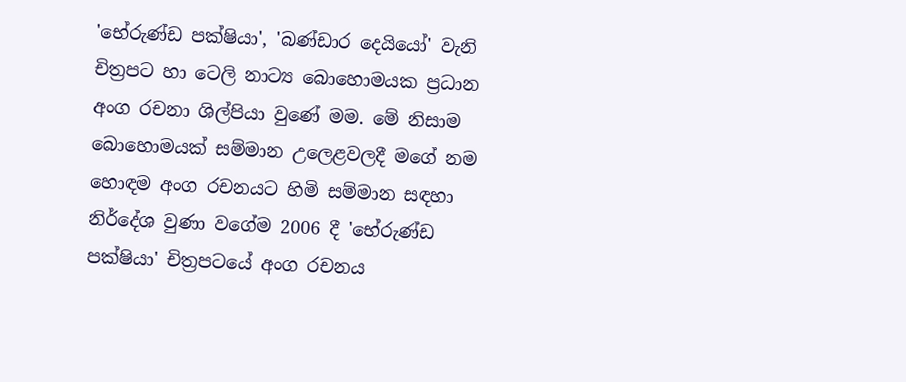'භේරුණ්ඩ පක්ෂියා', 'බණ්ඩාර දෙයියෝ' වැනි චිත්‍රපට හා ටෙලි නාට්‍ය බොහොමයක ප්‍රධාන අංග රචනා ශිල්පියා වුණේ මම. මේ නිසාම බොහොමයක් සම්මාන උලෙළවලදී මගේ නම හොඳම අංග රචනයට හිමි සම්මාන සඳහා නිර්දේශ වුණා වගේම 2006 දී 'භේරුණ්ඩ පක්ෂියා' චිත්‍රපටයේ අංග රචනය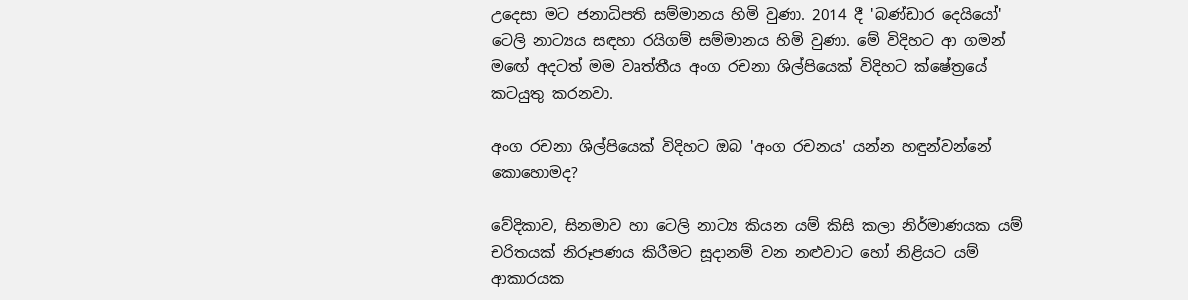උදෙසා මට ජනාධිපති සම්මානය හිමි වුණා. 2014 දී 'බණ්ඩාර දෙයියෝ' ටෙලි නාට්‍යය සඳහා රයිගම් සම්මානය හිමි වුණා. මේ විදිහට ආ ගමන් මඟේ අදටත් මම වෘත්තීය අංග රචනා ශිල්පියෙක් විදිහට ක්ෂේත්‍රයේ කටයුතු කරනවා.

අංග රචනා ශිල්පියෙක් විදිහට ඔබ 'අංග රචනය' යන්න හඳුන්වන්නේ කොහොමද?

වේදිකාව, සිනමාව හා ටෙලි නාට්‍ය කියන යම් කිසි කලා නිර්මාණයක යම් චරිතයක් නිරූපණය කිරීමට සූදානම් වන නළුවාට හෝ නිළියට යම් ආකාරයක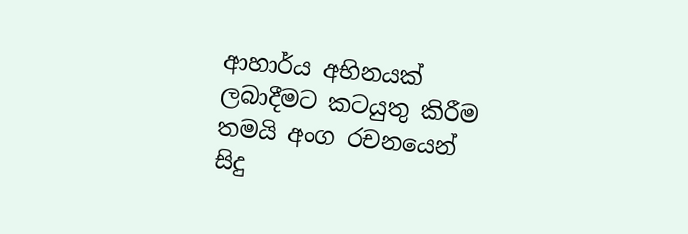ආහාර්ය අභිනයක් ලබාදීමට කටයුතු කිරීම තමයි අංග රචනයෙන් සිදු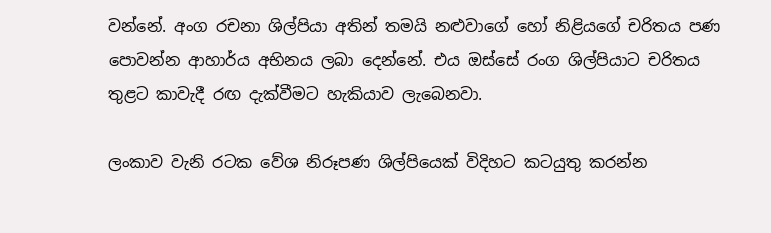වන්නේ. අංග රචනා ශිල්පියා අතින් තමයි නළුවාගේ හෝ නිළියගේ චරිතය පණ පොවන්න ආහාර්ය අභිනය ලබා දෙන්නේ. එය ඔස්සේ රංග ශිල්පියාට චරිතය තුළට කාවැදී රඟ දැක්වීමට හැකියාව ලැබෙනවා.

ලංකාව වැනි රටක වේශ නිරූපණ ශිල්පියෙක් විදිහට කටයුතු කරන්න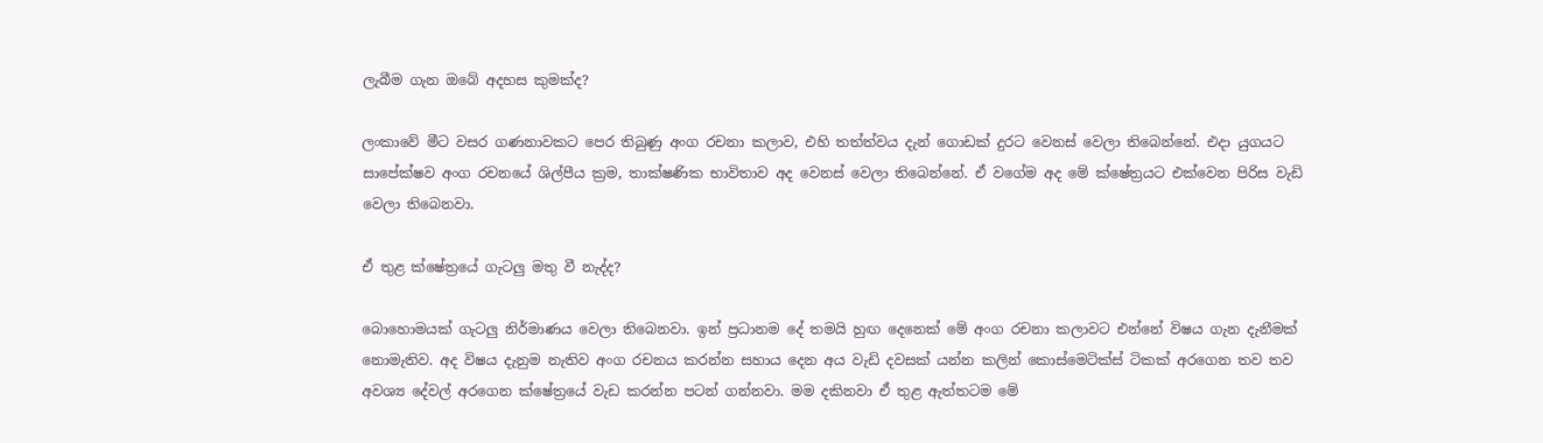ලැබීම ගැන ඔබේ අදහස කුමක්ද?

ලංකාවේ මීට වසර ගණනාවකට පෙර තිබුණු අංග රචනා කලාව, එහි තත්ත්වය දැන් ගොඩක් දුරට වෙනස් වෙලා තිබෙන්නේ. එදා යුගයට සාපේක්ෂව අංග රචනයේ ශිල්පීය ක්‍රම, තාක්ෂණික භාවිතාව අද වෙනස් වෙලා තිබෙන්නේ. ඒ වගේම අද මේ ක්ෂේත්‍රයට එක්වෙන පිරිස වැඩි වෙලා තිබෙනවා.

ඒ තුළ ක්ෂේත්‍රයේ ගැටලු මතු වී නැද්ද?

බොහොමයක් ගැටලු නිර්මාණය වෙලා තිබෙනවා. ඉන් ප්‍රධානම දේ තමයි හුඟ දෙනෙක් මේ අංග රචනා කලාවට එන්නේ විෂය ගැන දැනීමක් නොමැතිව. අද විෂය දැනුම නැතිව අංග රචනය කරන්න සහාය දෙන අය වැඩි දවසක් යන්න කලින් කොස්මෙටික්ස් ටිකක් අරගෙන තව තව අවශ්‍ය දේවල් අරගෙන ක්ෂේත්‍රයේ වැඩ කරන්න පටන් ගන්නවා. මම දකිනවා ඒ තුළ ඇත්තටම මේ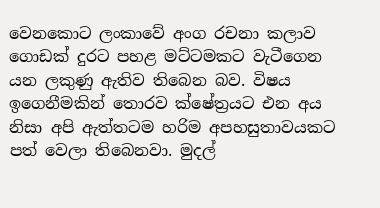වෙනකොට ලංකාවේ අංග රචනා කලාව ගොඩක් දුරට පහළ මට්ටමකට වැටීගෙන යන ලකුණු ඇතිව තිබෙන බව. විෂය ඉගෙනීමකින් තොරව ක්ෂේත්‍රයට එන අය නිසා අපි ඇත්තටම හරිම අපහසුතාවයකට පත් වෙලා තිබෙනවා. මුදල්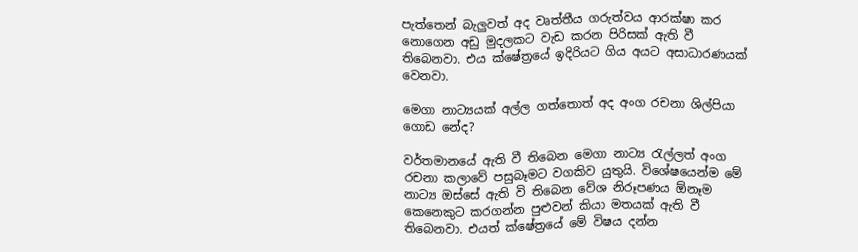පැත්තෙන් බැලුවත් අද වෘත්තීය ගරුත්වය ආරක්ෂා කර නොගෙන අඩු මුදලකට වැඩ කරන පිරිසක් ඇති වී තිබෙනවා. එය ක්ෂේත්‍රයේ ඉදිරියට ගිය අයට අසාධාරණයක් වෙනවා.

මෙගා නාට්‍යයක් අල්ල ගත්තොත් අද අංග රචනා ශිල්පියා ගොඩ නේද?

වර්තමානයේ ඇති වී තිබෙන මෙගා නාට්‍ය රැල්ලත් අංග රචනා කලාවේ පසුබෑමට වගකිව යුතුයි. විශේෂයෙන්ම මේ නාට්‍ය ඔස්සේ ඇති වි තිබෙන වේශ නිරූපණය ඕනෑම කෙනෙකුට කරගන්න පුළුවන් කියා මතයක් ඇති වී තිබෙනවා. එයත් ක්ෂේත්‍රයේ මේ විෂය දන්න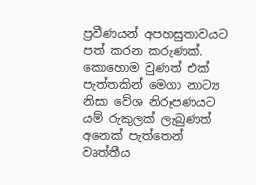ප්‍රවීණයන් අපහසුතාවයට පත් කරන කරුණක්. කොහොම වුණත් එක් පැත්තකින් මෙගා නාට්‍ය නිසා වේශ නිරූපණයට යම් රුකුලක් ලැබුණත් අනෙක් පැත්තෙන් වෘත්තීය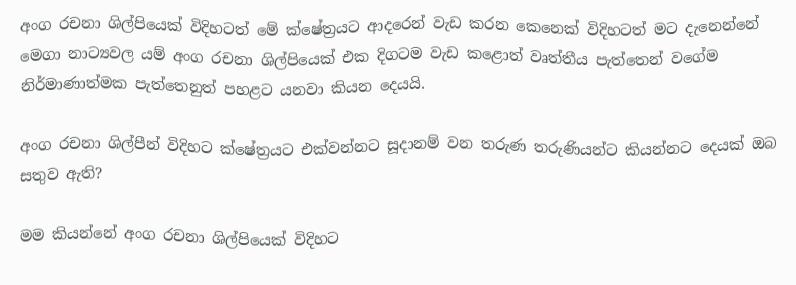අංග රචනා ශිල්පියෙක් විදිහටත් මේ ක්ෂේත්‍රයට ආදරෙන් වැඩ කරන කෙනෙක් විදිහටත් මට දැනෙන්නේ මෙගා නාට්‍යවල යම් අංග රචනා ශිල්පියෙක් එක දිගටම වැඩ කළොත් වෘත්තීය පැත්තෙන් වගේම නිර්මාණාත්මක පැත්තෙනුත් පහළට යනවා කියන දෙයයි.

අංග රචනා ශිල්පීන් විදිහට ක්ෂේත්‍රයට එක්වන්නට සූදානම් වන තරුණ තරුණියන්ට කියන්නට දෙයක් ඔබ සතුව ඇති?

මම කියන්නේ අංග රචනා ශිල්පියෙක් විදිහට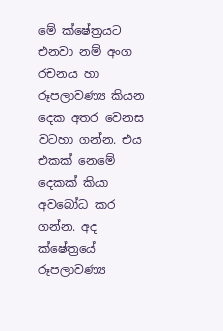මේ ක්ෂේත්‍රයට එනවා නම් අංග රචනය හා රූපලාවණ්‍ය කියන දෙක අතර වෙනස වටහා ගන්න. එය එකක් නෙමේ දෙකක් කියා අවබෝධ කර ගන්න. අද ක්ෂේත්‍රයේ රූපලාවණ්‍ය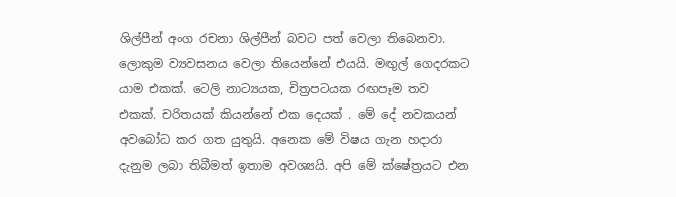ශිල්පීන් අංග රචනා ශිල්පීන් බවට පත් වෙලා තිබෙනවා. ලොකුම ව්‍යවසනය වෙලා තියෙන්නේ එයයි. මඟුල් ගෙදරකට යාම එකක්. ටෙලි නාට්‍යයක, චිත්‍රපටයක රඟපෑම තව එකක්. චරිතයක් කියන්නේ එක දෙයක් . මේ දේ නවකයන් අවබෝධ කර ගත යුතුයි. අනෙක මේ විෂය ගැන හදාරා දැනුම ලබා තිබීමත් ඉතාම අවශ්‍යයි. අපි මේ ක්ෂේත්‍රයට එන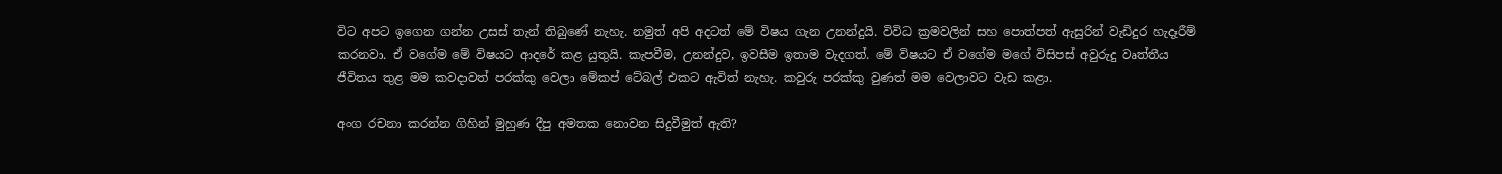විට අපට ඉගෙන ගන්න උසස් තැන් තිබුණේ නැහැ. නමුත් අපි අදටත් මේ විෂය ගැන උනන්දුයි. විවිධ ක්‍රමවලින් සහ පොත්පත් ඇසුරින් වැඩිදුර හැදෑරීම් කරනවා. ඒ වගේම මේ විෂයට ආදරේ කළ යුතුයි. කැපවීම, උනන්දුව, ඉවසීම ඉතාම වැදගත්. මේ විෂයට ඒ වගේම මගේ විසිපස් අවුරුදු වෘත්තීය ජීවිතය තුළ මම කවදාවත් පරක්කු වෙලා මේකප් ටේබල් එකට ඇවිත් නැහැ. කවුරු පරක්කු වුණත් මම වෙලාවට වැඩ කළා.

අංග රචනා කරන්න ගිහින් මුහුණ දීපු අමතක නොවන සිදුවීමුත් ඇති?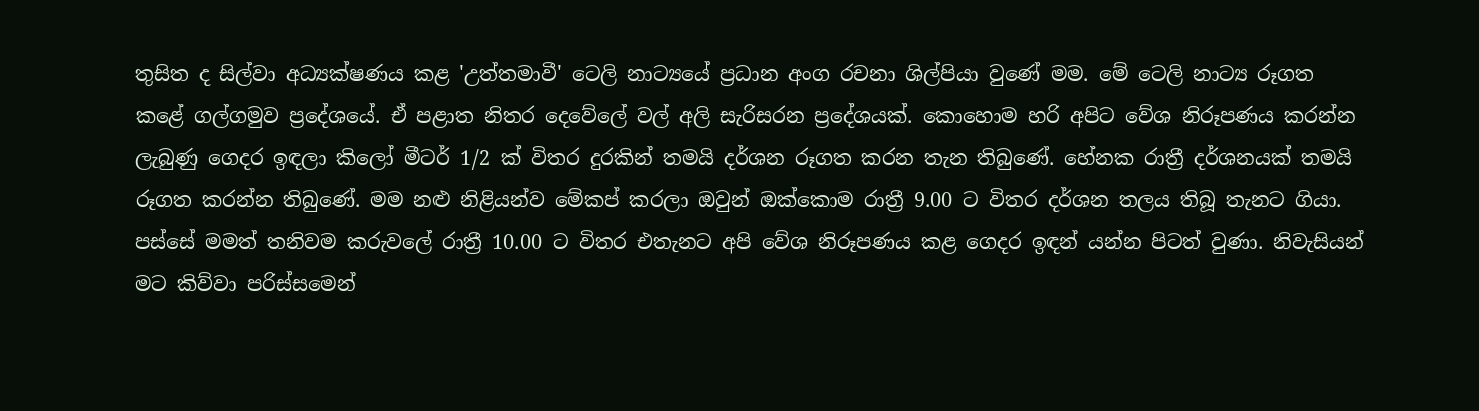තුසිත ද සිල්වා අධ්‍යක්ෂණය කළ 'උත්තමාවී' ටෙලි නාට්‍යයේ ප්‍රධාන අංග රචනා ශිල්පියා වුණේ මම. මේ ටෙලි නාට්‍ය රූගත කළේ ගල්ගමුව ප්‍රදේශයේ. ඒ පළාත නිතර දෙවේලේ වල් අලි සැරිසරන ප්‍රදේශයක්. කොහොම හරි අපිට වේශ නිරූපණය කරන්න ලැබුණු ගෙදර ඉඳලා කිලෝ මීටර් 1/2 ක් විතර දුරකින් තමයි දර්ශන රූගත කරන තැන තිබුණේ. හේනක රාත්‍රී දර්ශනයක් තමයි රූගත කරන්න තිබුණේ. මම නළු නිළියන්ව මේකප් කරලා ඔවුන් ඔක්කොම රාත්‍රී 9.00 ට විතර දර්ශන තලය තිබූ තැනට ගියා. පස්සේ මමත් තනිවම කරුවලේ රාත්‍රී 10.00 ට විතර එතැනට අපි වේශ නිරූපණය කළ ගෙදර ඉඳන් යන්න පිටත් වුණා. නිවැසියන් මට කිව්වා පරිස්සමෙන්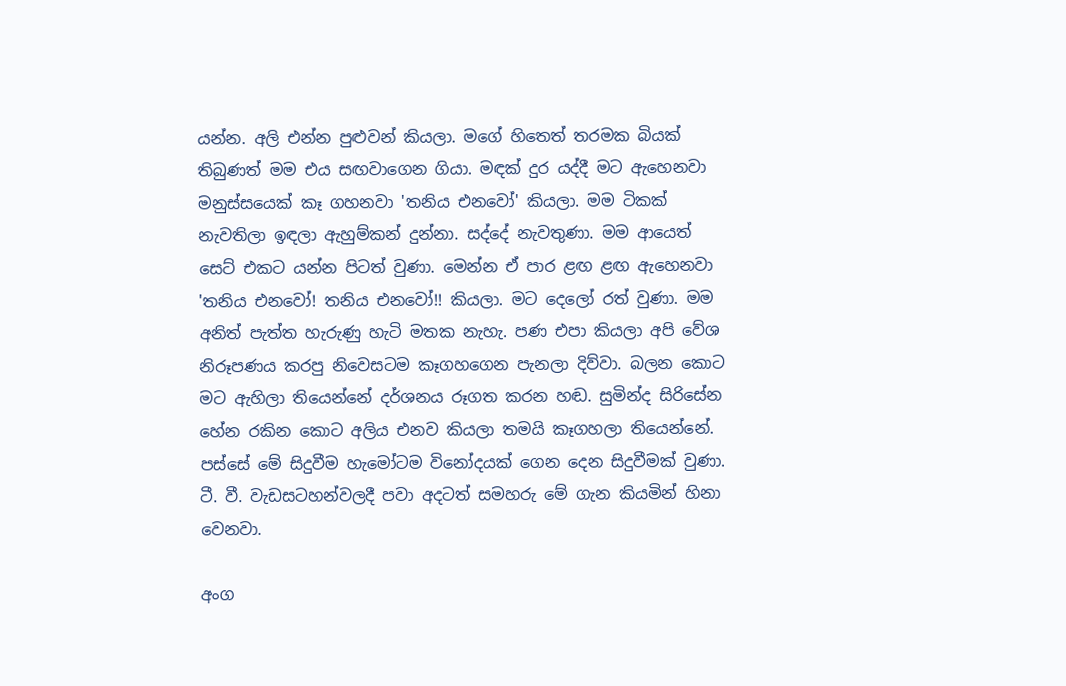යන්න. අලි එන්න පුළුවන් කියලා. මගේ හිතෙත් තරමක බියක් තිබුණත් මම එය සඟවාගෙන ගියා. මඳක් දුර යද්දී මට ඇහෙනවා මනුස්සයෙක් කෑ ගහනවා 'තනිය එනවෝ' කියලා. මම ටිකක් නැවතිලා ඉඳලා ඇහුම්කන් දුන්නා. සද්දේ නැවතුණා. මම ආයෙත් සෙට් එකට යන්න පිටත් වුණා. මෙන්න ඒ පාර ළඟ ළඟ ඇහෙනවා 'තනිය එනවෝ! තනිය එනවෝ!! කියලා. මට දෙලෝ රත් වුණා. මම අනිත් පැත්ත හැරුණු හැටි මතක නැහැ. පණ එපා කියලා අපි වේශ නිරූපණය කරපු නිවෙසටම කෑගහගෙන පැනලා දිව්වා. බලන කොට මට ඇහිලා තියෙන්නේ දර්ශනය රූගත කරන හඬ. සුමින්ද සිරිසේන හේන රකින කොට අලිය එනව කියලා තමයි කෑගහලා තියෙන්නේ. පස්සේ මේ සිදුවීම හැමෝටම විනෝදයක් ගෙන දෙන සිදුවීමක් වුණා. ටී. වී. වැඩසටහන්වලදී පවා අදටත් සමහරු මේ ගැන කියමින් හිනා වෙනවා.

අංග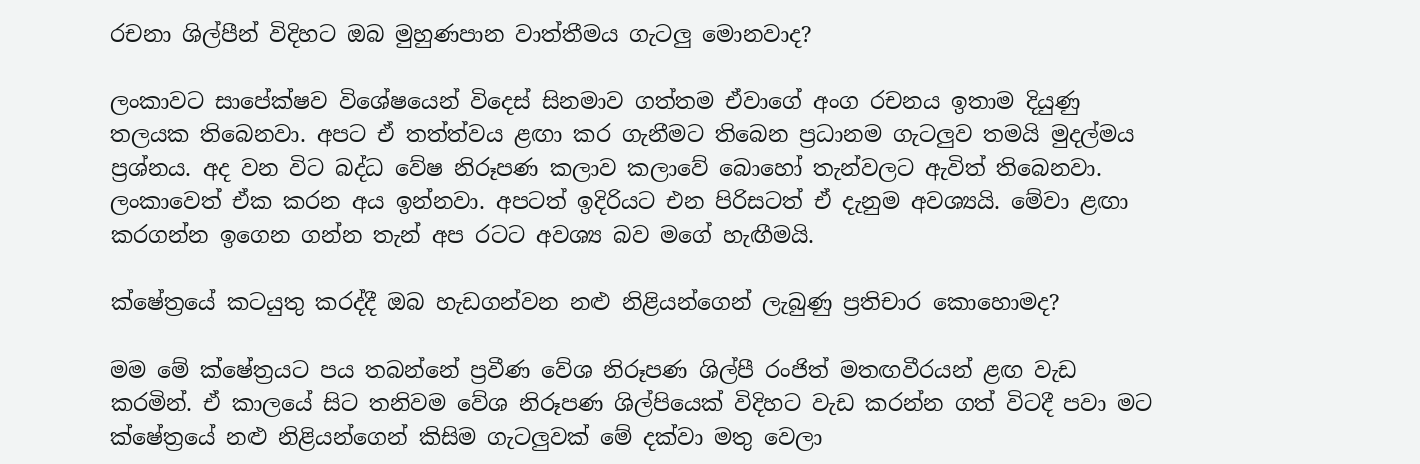රචනා ශිල්පීන් විදිහට ඔබ මුහුණපාන වාත්තීමය ගැටලු මොනවාද?

ලංකාවට සාපේක්ෂව විශේෂයෙන් විදෙස් සිනමාව ගත්තම ඒවාගේ අංග රචනය ඉතාම දියුණු තලයක තිබෙනවා. අපට ඒ තත්ත්වය ළඟා කර ගැනීමට තිබෙන ප්‍රධානම ගැටලුව තමයි මුදල්මය ප්‍රශ්නය. අද වන විට බද්ධ වේෂ නිරූපණ කලාව කලාවේ බොහෝ තැන්වලට ඇවිත් තිබෙනවා. ලංකාවෙත් ඒක කරන අය ඉන්නවා. අපටත් ඉදිරියට එන පිරිසටත් ඒ දැනුම අවශ්‍යයි. මේවා ළඟා කරගන්න ඉගෙන ගන්න තැන් අප රටට අවශ්‍ය බව මගේ හැඟීමයි.

ක්ෂේත්‍රයේ කටයුතු කරද්දී ඔබ හැඩගන්වන නළු නිළියන්ගෙන් ලැබුණු ප්‍රතිචාර කොහොමද?

මම මේ ක්ෂේත්‍රයට පය තබන්නේ ප්‍රවීණ වේශ නිරූපණ ශිල්පී රංජිත් මතඟවීරයන් ළඟ වැඩ කරමින්. ඒ කාලයේ සිට තනිවම වේශ නිරූපණ ශිල්පියෙක් විදිහට වැඩ කරන්න ගත් විටදී පවා මට ක්ෂේත්‍රයේ නළු නිළියන්ගෙන් කිසිම ගැටලුවක් මේ දක්වා මතු වෙලා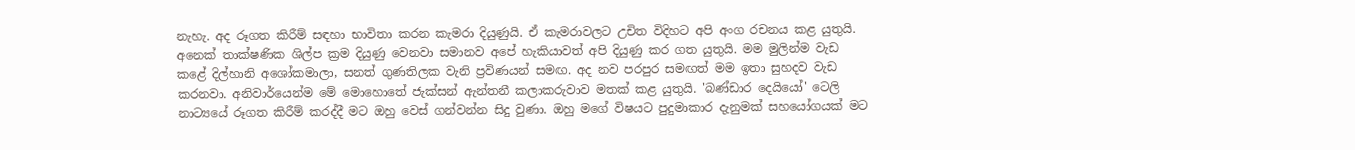නැහැ. අද රූගත කිරීම් සඳහා භාවිතා කරන කැමරා දියුණුයි. ඒ කැමරාවලට උචිත විදිහට අපි අංග රචනය කළ යුතුයි. අනෙක් තාක්ෂණික ශිල්ප ක්‍රම දියුණු වෙනවා සමානව අපේ හැකියාවත් අපි දියුණු කර ගත යුතුයි. මම මුලින්ම වැඩ කළේ දිල්හානි අශෝකමාලා, සනත් ගුණතිලක වැනි ප්‍රවිණයන් සමඟ. අද නව පරපුර සමඟත් මම ඉතා සුහදව වැඩ කරනවා. අනිවාර්යෙන්ම මේ මොහොතේ ජැක්සන් ඇන්තනී කලාකරුවාව මතක් කළ යුතුයි. 'බණ්ඩාර දෙයියෝ' ටෙලි නාට්‍යයේ රූගත කිරීම් කරද්දී මට ඔහු වෙස් ගන්වන්න සිදු වුණා. ඔහු මගේ විෂයට පුදුමාකාර දැනුමක් සහයෝගයක් මට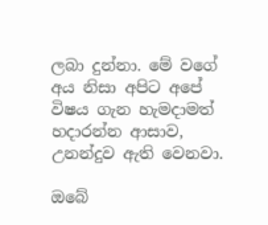ලබා දුන්නා. මේ වගේ අය නිසා අපිට අපේ විෂය ගැන හැමදාමත් හදාරන්න ආසාව, උනන්දුව ඇති වෙනවා.

ඔබේ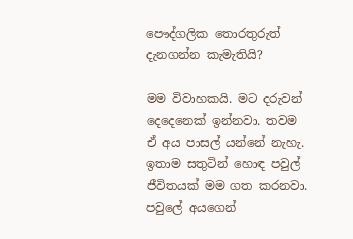පෞද්ගලික තොරතුරුත් දැනගන්න කැමැතියි?

මම විවාහකයි. මට දරුවන් දෙදෙනෙක් ඉන්නවා. තවම ඒ අය පාසල් යන්නේ නැහැ. ඉතාම සතුටින් හොඳ පවුල් ජීවිතයක් මම ගත කරනවා. පවුලේ අයගෙන්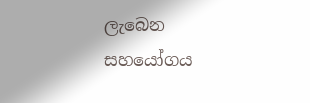ලැබෙන සහයෝගය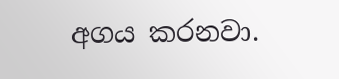අගය කරනවා.